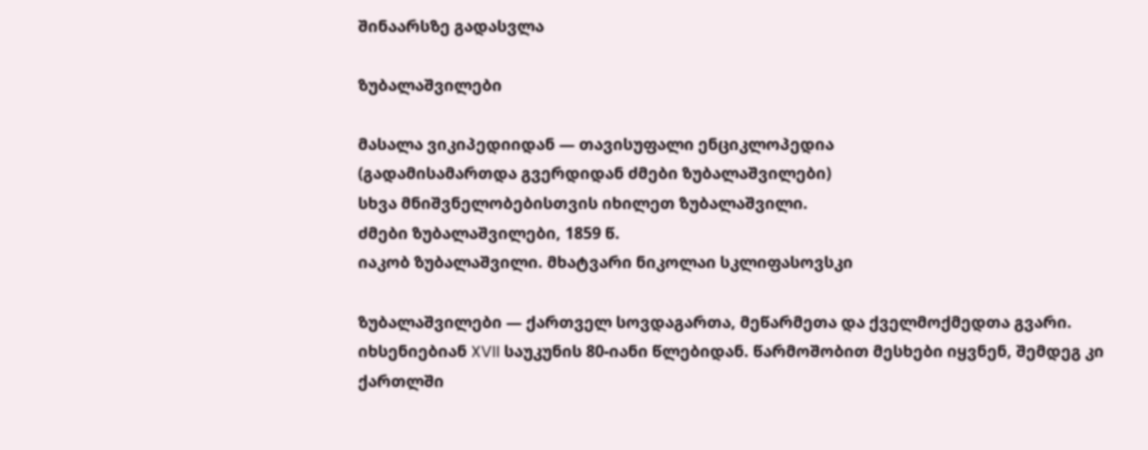შინაარსზე გადასვლა

ზუბალაშვილები

მასალა ვიკიპედიიდან — თავისუფალი ენციკლოპედია
(გადამისამართდა გვერდიდან ძმები ზუბალაშვილები)
სხვა მნიშვნელობებისთვის იხილეთ ზუბალაშვილი.
ძმები ზუბალაშვილები, 1859 წ.
იაკობ ზუბალაშვილი. მხატვარი ნიკოლაი სკლიფასოვსკი

ზუბალაშვილები — ქართველ სოვდაგართა, მეწარმეთა და ქველმოქმედთა გვარი. იხსენიებიან XVII საუკუნის 80-იანი წლებიდან. წარმოშობით მესხები იყვნენ, შემდეგ კი ქართლში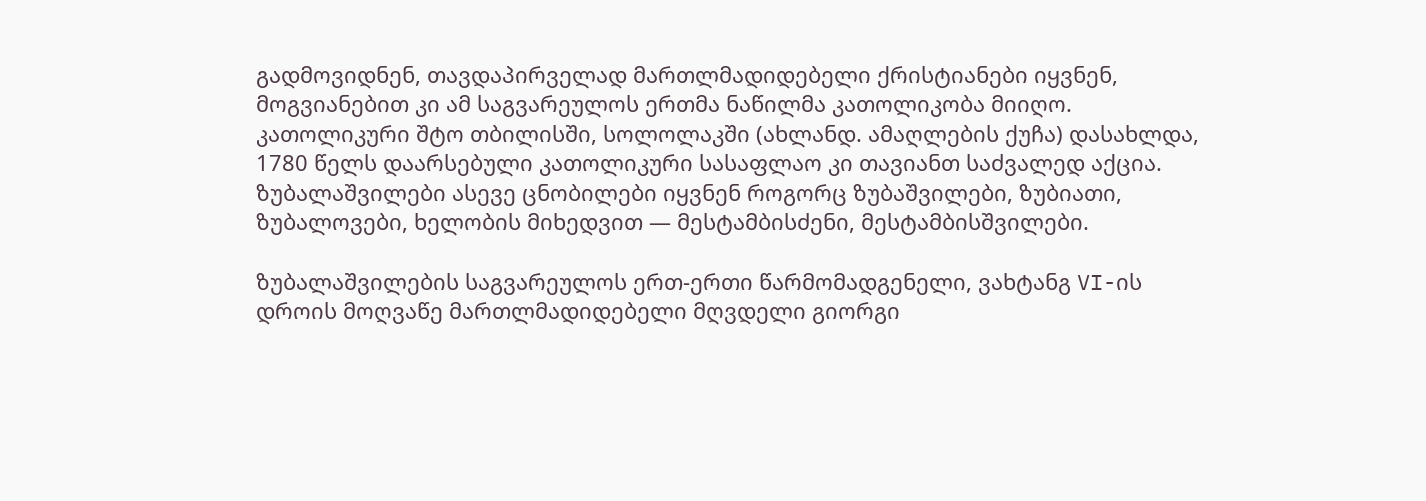გადმოვიდნენ, თავდაპირველად მართლმადიდებელი ქრისტიანები იყვნენ, მოგვიანებით კი ამ საგვარეულოს ერთმა ნაწილმა კათოლიკობა მიიღო. კათოლიკური შტო თბილისში, სოლოლაკში (ახლანდ. ამაღლების ქუჩა) დასახლდა, 1780 წელს დაარსებული კათოლიკური სასაფლაო კი თავიანთ საძვალედ აქცია. ზუბალაშვილები ასევე ცნობილები იყვნენ როგორც ზუბაშვილები, ზუბიათი, ზუბალოვები, ხელობის მიხედვით — მესტამბისძენი, მესტამბისშვილები.

ზუბალაშვილების საგვარეულოს ერთ-ერთი წარმომადგენელი, ვახტანგ VI-ის დროის მოღვაწე მართლმადიდებელი მღვდელი გიორგი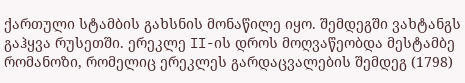ქართული სტამბის გახსნის მონაწილე იყო. შემდეგში ვახტანგს გაჰყვა რუსეთში. ერეკლე II-ის დროს მოღვაწეობდა მესტამბე რომანოზი, რომელიც ერეკლეს გარდაცვალების შემდეგ (1798)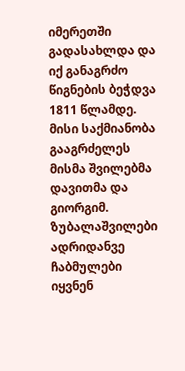იმერეთში გადასახლდა და იქ განაგრძო წიგნების ბეჭდვა 1811 წლამდე. მისი საქმიანობა გააგრძელეს მისმა შვილებმა დავითმა და გიორგიმ. ზუბალაშვილები ადრიდანვე ჩაბმულები იყვნენ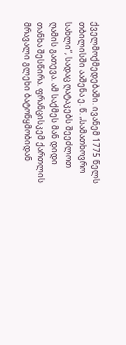ქველმოქმედებაში. ივანემ 1775 წელს თბილისში ააშენა ე. წ. „სამათხოვრო სახლი“, სადაც ღატაკებს შეეძლოთ ღამის გათევა. ამ საქმეს მან დიდი თანხა შესწირა. ფრანცისკემ ქართლის მრავალი გლეხი ბატონყმობიდან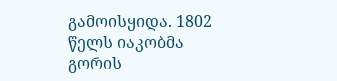გამოისყიდა. 1802 წელს იაკობმა გორის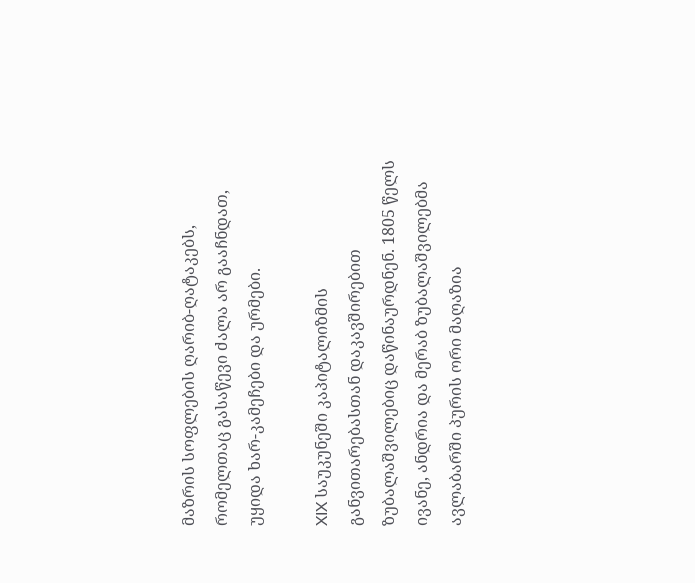მაზრის სოფლების ღარიბ-ღატაკებს, რომელთაც გასაწევი ძალა არ გააჩნდათ, უყიდა ხარ-კამეჩები და ურმები.

XIX საუკუნეში კაპიტალიზმის განვითარებასთან დაკავშირებით ზუბალაშვილებიც დაწინაურდნენ. 1805 წელს ივანე, ანდრია და მერაბ ზუბალაშვილებმა ავლაბარში პურის ორი მაღაზია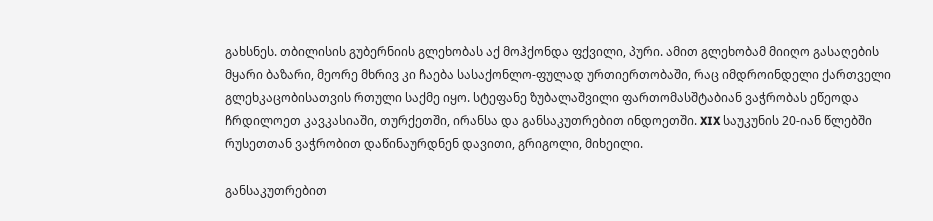გახსნეს. თბილისის გუბერნიის გლეხობას აქ მოჰქონდა ფქვილი, პური. ამით გლეხობამ მიიღო გასაღების მყარი ბაზარი, მეორე მხრივ კი ჩაება სასაქონლო-ფულად ურთიერთობაში, რაც იმდროინდელი ქართველი გლეხკაცობისათვის რთული საქმე იყო. სტეფანე ზუბალაშვილი ფართომასშტაბიან ვაჭრობას ეწეოდა ჩრდილოეთ კავკასიაში, თურქეთში, ირანსა და განსაკუთრებით ინდოეთში. XIX საუკუნის 20-იან წლებში რუსეთთან ვაჭრობით დაწინაურდნენ დავითი, გრიგოლი, მიხეილი.

განსაკუთრებით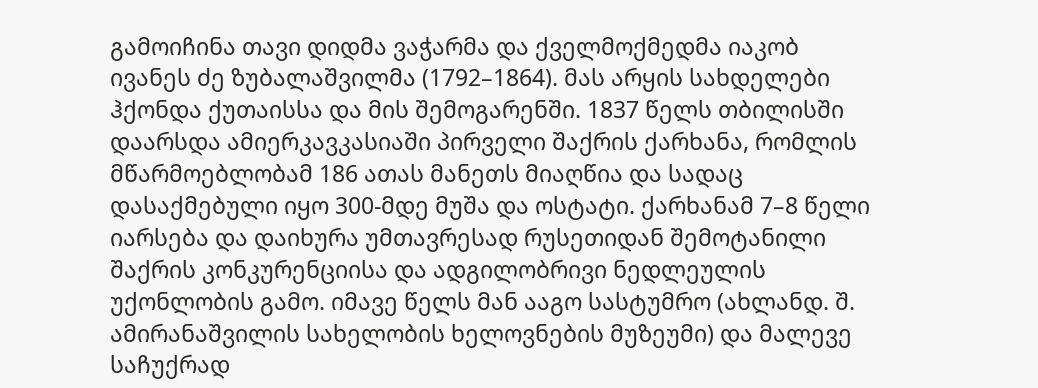გამოიჩინა თავი დიდმა ვაჭარმა და ქველმოქმედმა იაკობ ივანეს ძე ზუბალაშვილმა (1792–1864). მას არყის სახდელები ჰქონდა ქუთაისსა და მის შემოგარენში. 1837 წელს თბილისში დაარსდა ამიერკავკასიაში პირველი შაქრის ქარხანა, რომლის მწარმოებლობამ 186 ათას მანეთს მიაღწია და სადაც დასაქმებული იყო 300-მდე მუშა და ოსტატი. ქარხანამ 7–8 წელი იარსება და დაიხურა უმთავრესად რუსეთიდან შემოტანილი შაქრის კონკურენციისა და ადგილობრივი ნედლეულის უქონლობის გამო. იმავე წელს მან ააგო სასტუმრო (ახლანდ. შ. ამირანაშვილის სახელობის ხელოვნების მუზეუმი) და მალევე საჩუქრად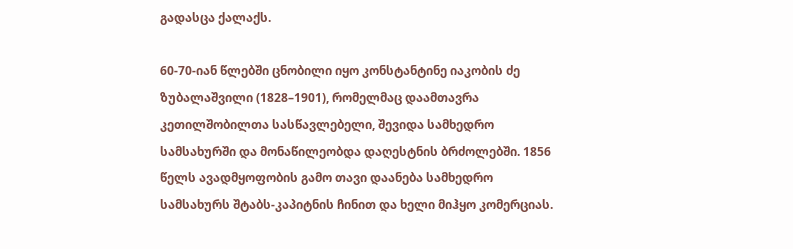გადასცა ქალაქს.

60-70-იან წლებში ცნობილი იყო კონსტანტინე იაკობის ძე ზუბალაშვილი (1828–1901), რომელმაც დაამთავრა კეთილშობილთა სასწავლებელი, შევიდა სამხედრო სამსახურში და მონაწილეობდა დაღესტნის ბრძოლებში. 1856 წელს ავადმყოფობის გამო თავი დაანება სამხედრო სამსახურს შტაბს-კაპიტნის ჩინით და ხელი მიჰყო კომერციას.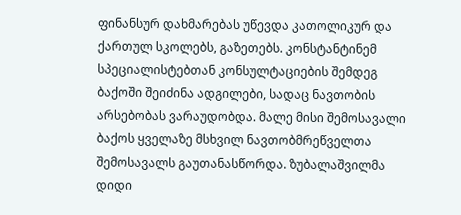ფინანსურ დახმარებას უწევდა კათოლიკურ და ქართულ სკოლებს, გაზეთებს. კონსტანტინემ სპეციალისტებთან კონსულტაციების შემდეგ ბაქოში შეიძინა ადგილები, სადაც ნავთობის არსებობას ვარაუდობდა. მალე მისი შემოსავალი ბაქოს ყველაზე მსხვილ ნავთობმრეწველთა შემოსავალს გაუთანასწორდა. ზუბალაშვილმა დიდი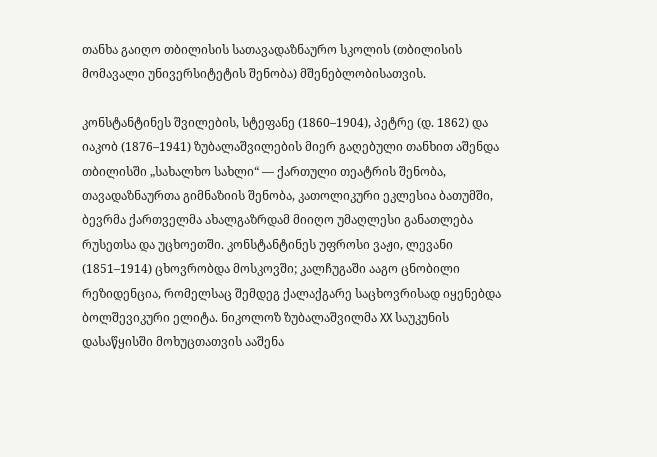თანხა გაიღო თბილისის სათავადაზნაურო სკოლის (თბილისის მომავალი უნივერსიტეტის შენობა) მშენებლობისათვის.

კონსტანტინეს შვილების, სტეფანე (1860–1904), პეტრე (დ. 1862) და იაკობ (1876–1941) ზუბალაშვილების მიერ გაღებული თანხით აშენდა თბილისში „სახალხო სახლი“ — ქართული თეატრის შენობა, თავადაზნაურთა გიმნაზიის შენობა, კათოლიკური ეკლესია ბათუმში, ბევრმა ქართველმა ახალგაზრდამ მიიღო უმაღლესი განათლება რუსეთსა და უცხოეთში. კონსტანტინეს უფროსი ვაჟი, ლევანი (1851–1914) ცხოვრობდა მოსკოვში; კალჩუგაში ააგო ცნობილი რეზიდენცია, რომელსაც შემდეგ ქალაქგარე საცხოვრისად იყენებდა ბოლშევიკური ელიტა. ნიკოლოზ ზუბალაშვილმა XX საუკუნის დასაწყისში მოხუცთათვის ააშენა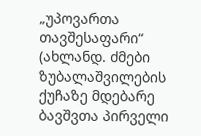„უპოვართა თავშესაფარი“ (ახლანდ. ძმები ზუბალაშვილების ქუჩაზე მდებარე ბავშვთა პირველი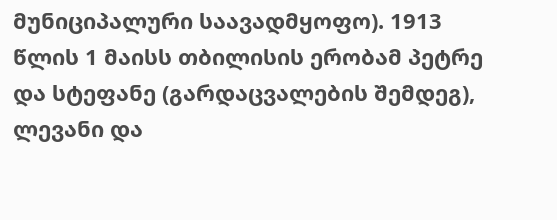მუნიციპალური საავადმყოფო). 1913 წლის 1 მაისს თბილისის ერობამ პეტრე და სტეფანე (გარდაცვალების შემდეგ), ლევანი და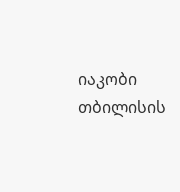იაკობი თბილისის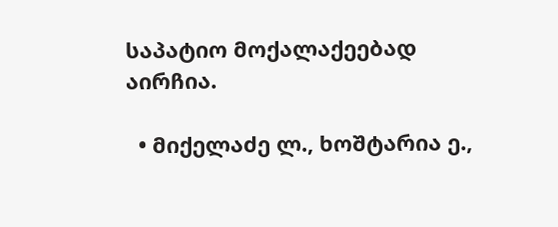საპატიო მოქალაქეებად აირჩია.

  • მიქელაძე ლ., ხოშტარია ე.,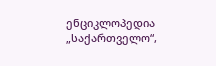ენციკლოპედია „საქართველო“,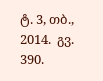ტ. 3, თბ., 2014.  გვ. 390.